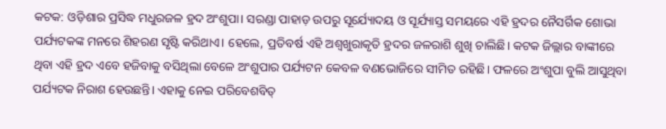କଟକ: ଓଡ଼ିଶାର ପ୍ରସିଦ୍ଧ ମଧୁରଜଳ ହ୍ରଦ ଅଂଶୁପା। ସରଣ୍ଡା ପାହାଡ଼ ଉପରୁ ସୂର୍ଯ୍ୟୋଦୟ ଓ ସୂର୍ଯ୍ୟାସ୍ତ ସମୟରେ ଏହି ହ୍ରଦର ନୈସର୍ଗିକ ଶୋଭା ପର୍ଯ୍ୟଟକଙ୍କ ମନରେ ଶିହରଣ ସୃଷ୍ଟି କରିଥାଏ। ହେଲେ, ପ୍ରତିବର୍ଷ ଏହି ଅଶ୍ବଖୁରାକୃତି ହ୍ରଦର ଜଳରାଶି ଶୁଖି ଚାଲିଛି। କଟକ ଜିଲ୍ଲାର ବାଙ୍କୀରେ ଥିବା ଏହି ହ୍ରଦ ଏବେ ହଜିବାକୁ ବସିଥିଲା ବେଳେ ଅଂଶୁପାର ପର୍ଯ୍ୟଟନ କେବଳ ବଣଭୋଜିରେ ସୀମିତ ରହିଛି। ଫଳରେ ଅଂଶୁପା ବୁଲି ଆସୁଥିବା ପର୍ଯ୍ୟଟକ ନିରାଶ ହେଉଛନ୍ତି। ଏହାକୁ ନେଇ ପରିବେଶବିତ୍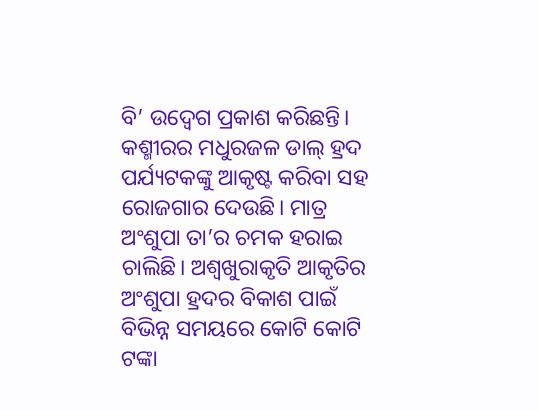ବି’ ଉଦ୍ବେଗ ପ୍ରକାଶ କରିଛନ୍ତି। କଶ୍ମୀରର ମଧୁରଜଳ ଡାଲ୍ ହ୍ରଦ ପର୍ଯ୍ୟଟକଙ୍କୁ ଆକୃଷ୍ଟ କରିବା ସହ ରୋଜଗାର ଦେଉଛି। ମାତ୍ର ଅଂଶୁପା ତା’ର ଚମକ ହରାଇ ଚାଲିଛି। ଅଶ୍ୱଖୁରାକୃତି ଆକୃତିର ଅଂଶୁପା ହ୍ରଦର ବିକାଶ ପାଇଁ ବିଭିନ୍ନ ସମୟରେ କୋଟି କୋଟି ଟଙ୍କା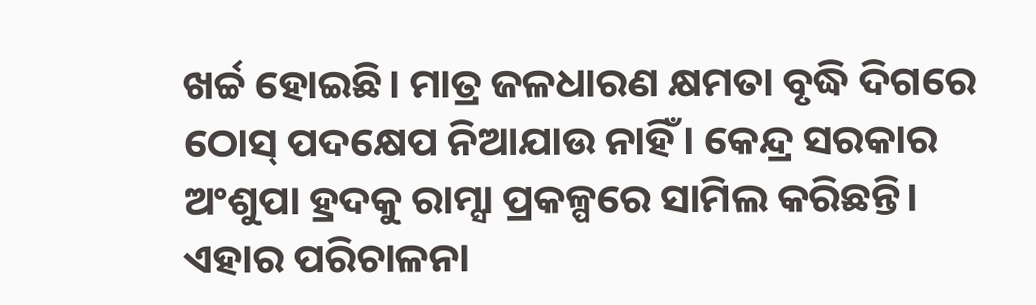ଖର୍ଚ୍ଚ ହୋଇଛି। ମାତ୍ର ଜଳଧାରଣ କ୍ଷମତା ବୃଦ୍ଧି ଦିଗରେ ଠୋସ୍ ପଦକ୍ଷେପ ନିଆଯାଉ ନାହିଁ। କେନ୍ଦ୍ର ସରକାର ଅଂଶୁପା ହ୍ରଦକୁ ରାମ୍ସା ପ୍ରକଳ୍ପରେ ସାମିଲ କରିଛନ୍ତି। ଏହାର ପରିଚାଳନା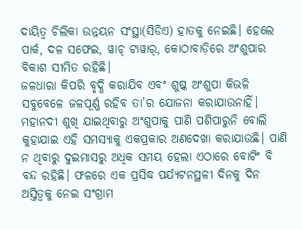ଦାୟିତ୍ବ ଚିଲିକା ଉନ୍ନୟନ ସଂସ୍ଥା(ସିଡିଏ) ହାତକୁ ନେଇଛି। ହେଲେ ପାର୍କ, ଦଳ ସଫେଇ, ୱାଚ୍ ଟାୱାର୍, କୋଠାବାଡ଼ିରେ ଅଂଶୁପାର ବିକାଶ ସୀମିତ ରହିଛି।
ଜଳଧାରା କିପରି ବୃଦ୍ଧି କରାଯିବ ଏବଂ ଶୁଷ୍କ ଅଂଶୁପା କିଭଳି ସବୁବେଳେ ଜଳପୂର୍ଣ୍ଣ ରହିବ ତା’ର ଯୋଜନା କରାଯାଉନାହିଁ। ମହାନଦୀ ଶୁଖି ଯାଇଥିବାରୁ ଅଂଶୁପାକୁ ପାଣି ପଶିପାରୁନି ବୋଲି କୁହାଯାଇ ଏହି ସମସ୍ୟାକୁ ଏକପ୍ରକାର ଅଣଦେଖା କରାଯାଉଛି। ପାଣି ନ ଥିବାରୁ ଦୁଇମାସରୁ ଅଧିକ ସମୟ ହେଲା ଏଠାରେ ବୋଟିଂ ବି ବନ୍ଦ ରହିଛି। ଫଳରେ ଏକ ପ୍ରସିଦ୍ଧ ପର୍ଯ୍ୟଟନସ୍ଥଳୀ ଦିନକୁ ଦିନ ଅସ୍ତିତ୍ବକୁ ନେଇ ସଂଗ୍ରାମ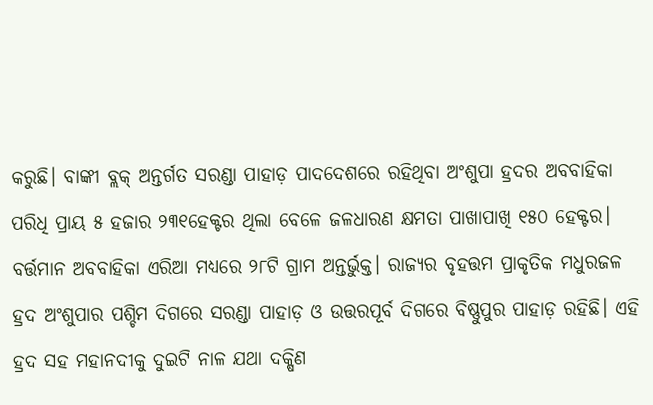କରୁଛି। ବାଙ୍କୀ ବ୍ଲକ୍ ଅନ୍ତର୍ଗତ ସରଣ୍ଡା ପାହାଡ଼ ପାଦଦେଶରେ ରହିଥିବା ଅଂଶୁପା ହ୍ରଦର ଅବବାହିକା ପରିଧି ପ୍ରାୟ ୫ ହଜାର ୨୩୧ହେକ୍ଟର ଥିଲା ବେଳେ ଜଳଧାରଣ କ୍ଷମତା ପାଖାପାଖି ୧୫୦ ହେକ୍ଟର। ବର୍ତ୍ତମାନ ଅବବାହିକା ଏରିଆ ମଧ୍ୟରେ ୨୮ଟି ଗ୍ରାମ ଅନ୍ତର୍ଭୁକ୍ତ। ରାଜ୍ୟର ବୃହତ୍ତମ ପ୍ରାକୃତିକ ମଧୁରଜଳ ହ୍ରଦ ଅଂଶୁପାର ପଶ୍ଚିମ ଦିଗରେ ସରଣ୍ଡା ପାହାଡ଼ ଓ ଉତ୍ତରପୂର୍ବ ଦିଗରେ ବିଷ୍ଣୁପୁର ପାହାଡ଼ ରହିଛି। ଏହି ହ୍ରଦ ସହ ମହାନଦୀକୁ ଦୁଇଟି ନାଳ ଯଥା ଦକ୍ଷିଣ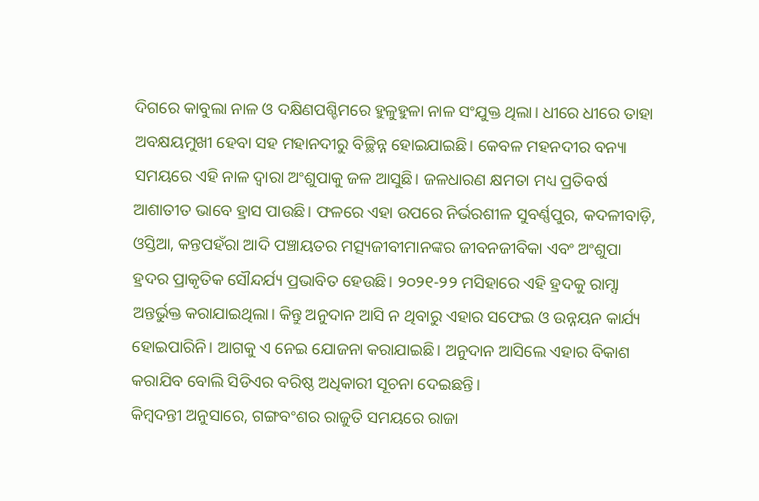ଦିଗରେ କାବୁଲା ନାଳ ଓ ଦକ୍ଷିଣପଶ୍ଚିମରେ ହୁଳୁହୁଳା ନାଳ ସଂଯୁକ୍ତ ଥିଲା। ଧୀରେ ଧୀରେ ତାହା ଅବକ୍ଷୟମୁଖୀ ହେବା ସହ ମହାନଦୀରୁ ବିଚ୍ଛିନ୍ନ ହୋଇଯାଇଛି। କେବଳ ମହନଦୀର ବନ୍ୟା ସମୟରେ ଏହି ନାଳ ଦ୍ୱାରା ଅଂଶୁପାକୁ ଜଳ ଆସୁଛି। ଜଳଧାରଣ କ୍ଷମତା ମଧ୍ୟ ପ୍ରତିବର୍ଷ ଆଶାତୀତ ଭାବେ ହ୍ରାସ ପାଉଛି। ଫଳରେ ଏହା ଉପରେ ନିର୍ଭରଶୀଳ ସୁବର୍ଣ୍ଣପୁର, କଦଳୀବାଡ଼ି, ଓସ୍ତିଆ, କନ୍ତପହଁରା ଆଦି ପଞ୍ଚାୟତର ମତ୍ସ୍ୟଜୀବୀମାନଙ୍କର ଜୀବନଜୀବିକା ଏବଂ ଅଂଶୁପା ହ୍ରଦର ପ୍ରାକୃତିକ ସୌନ୍ଦର୍ଯ୍ୟ ପ୍ରଭାବିତ ହେଉଛି। ୨୦୨୧-୨୨ ମସିହାରେ ଏହି ହ୍ରଦକୁ ରାମ୍ସା ଅନ୍ତର୍ଭୁକ୍ତ କରାଯାଇଥିଲା। କିନ୍ତୁ ଅନୁଦାନ ଆସି ନ ଥିବାରୁ ଏହାର ସଫେଇ ଓ ଉନ୍ନୟନ କାର୍ଯ୍ୟ ହୋଇପାରିନି। ଆଗକୁ ଏ ନେଇ ଯୋଜନା କରାଯାଇଛି। ଅନୁଦାନ ଆସିଲେ ଏହାର ବିକାଶ କରାଯିବ ବୋଲି ସିଡିଏର ବରିଷ୍ଠ ଅଧିକାରୀ ସୂଚନା ଦେଇଛନ୍ତି।
କିମ୍ବଦନ୍ତୀ ଅନୁସାରେ, ଗଙ୍ଗବଂଶର ରାଜୁତି ସମୟରେ ରାଜା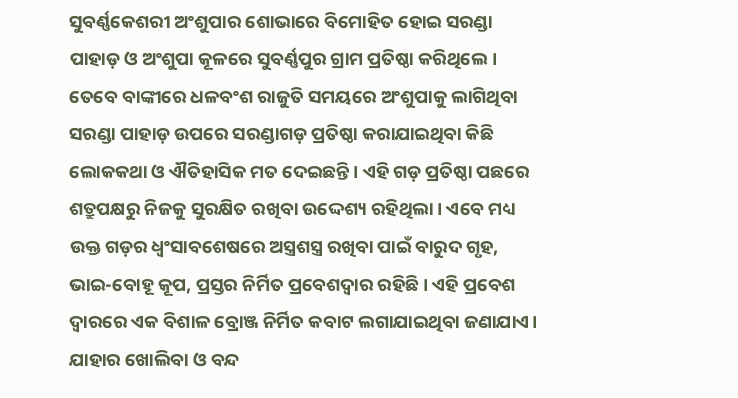ସୁବର୍ଣ୍ଣକେଶରୀ ଅଂଶୁପାର ଶୋଭାରେ ବିମୋହିତ ହୋଇ ସରଣ୍ଡା ପାହାଡ଼ ଓ ଅଂଶୁପା କୂଳରେ ସୁବର୍ଣ୍ଣପୁର ଗ୍ରାମ ପ୍ରତିଷ୍ଠା କରିଥିଲେ। ତେବେ ବାଙ୍କୀରେ ଧଳବଂଶ ରାଜୁତି ସମୟରେ ଅଂଶୁପାକୁ ଲାଗିଥିବା ସରଣ୍ଡା ପାହାଡ଼ ଉପରେ ସରଣ୍ଡାଗଡ଼ ପ୍ରତିଷ୍ଠା କରାଯାଇଥିବା କିଛି ଲୋକକଥା ଓ ଐତିହାସିକ ମତ ଦେଇଛନ୍ତି। ଏହି ଗଡ଼ ପ୍ରତିଷ୍ଠା ପଛରେ ଶତ୍ରୁପକ୍ଷରୁ ନିଜକୁ ସୁରକ୍ଷିତ ରଖିବା ଉଦ୍ଦେଶ୍ୟ ରହିଥିଲା। ଏବେ ମଧ୍ୟ ଉକ୍ତ ଗଡ଼ର ଧ୍ୱଂସାବଶେଷରେ ଅସ୍ତ୍ରଶସ୍ତ୍ର ରଖିବା ପାଇଁ ବାରୁଦ ଗୃହ, ଭାଇ-ବୋହୂ କୂପ, ପ୍ରସ୍ତର ନିର୍ମିତ ପ୍ରବେଶଦ୍ୱାର ରହିଛି। ଏହି ପ୍ରବେଶ ଦ୍ୱାରରେ ଏକ ବିଶାଳ ବ୍ରୋଞ୍ଜ ନିର୍ମିତ କବାଟ ଲଗାଯାଇଥିବା ଜଣାଯାଏ। ଯାହାର ଖୋଲିବା ଓ ବନ୍ଦ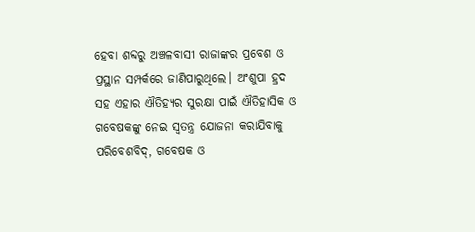ହେବା ଶବ୍ଦରୁ ଅଞ୍ଚଳବାସୀ ରାଜାଙ୍କର ପ୍ରବେଶ ଓ ପ୍ରସ୍ଥାନ ସମ୍ପର୍କରେ ଜାଣିପାରୁଥିଲେ। ଅଂଶୁପା ହ୍ରଦ ସହ ଏହାର ଐତିହ୍ୟର ସୁରକ୍ଷା ପାଇଁ ଐତିହାସିକ ଓ ଗବେଷକଙ୍କୁ ନେଇ ସ୍ବତନ୍ତ୍ର ଯୋଜନା କରାଯିବାକୁ ପରିବେଶବିଦ୍, ଗବେଷକ ଓ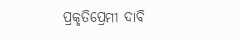ପ୍ରକୃତିପ୍ରେମୀ ଦାବି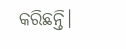କରିଛନ୍ତି।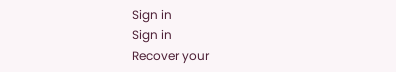Sign in
Sign in
Recover your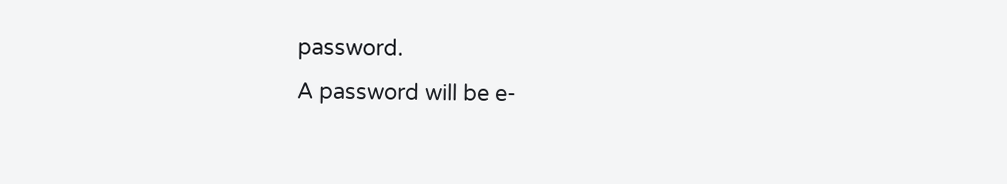password.
A password will be e-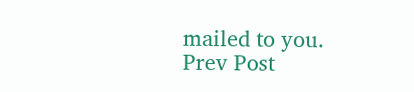mailed to you.
Prev Post